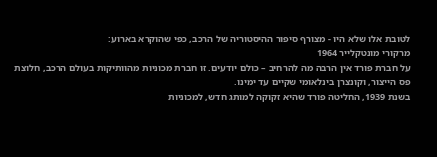לטובת אלו שלא היו - מצורף סיפור ההיסטוריה של הרכב, כפי שהוקרא בארוע:
מרקורי מונטקלייר 1964
על חברת פורד אין הרבה מה להרחיב – כולם יודעים. זו חברת מכוניות מהוותיקות בעולם הרכב, חלוצת פס הייצור, וקונצרן בינלאומי שקיים עד ימינו.
בשנת 1939, החליטה פורד שהיא זקוקה למותג חדש, למכוניות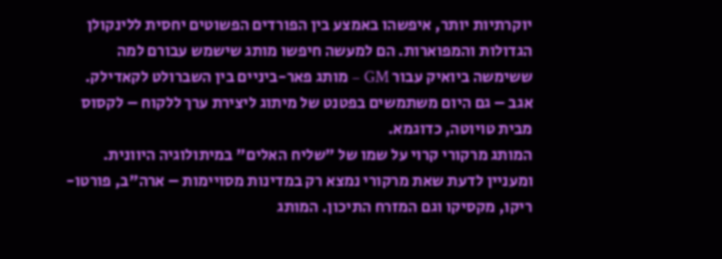יוקרתיות יותר, איפשהו באמצע בין הפורדים הפשוטים יחסית ללינקולן הגדולות והמפוארות. הם למעשה חיפשו מותג שישמש עבורם למה ששימשה ביואיק עבור GM – מותג פאר-ביניים בין השברולט לקאדילק. אגב – גם היום משתמשים בפטנט של מיתוג ליצירת ערך ללקוח – לקסוס מבית טויוטה, כדוגמא.
המותג מרקורי קרוי על שמו של "שליח האלים" במיתולוגיה היוונית. ומעניין לדעת שאת מרקורי נמצא רק במדינות מסויימות – ארה"ב, פורטו-ריקו, מקסיקו וגם המזרח התיכון. המותג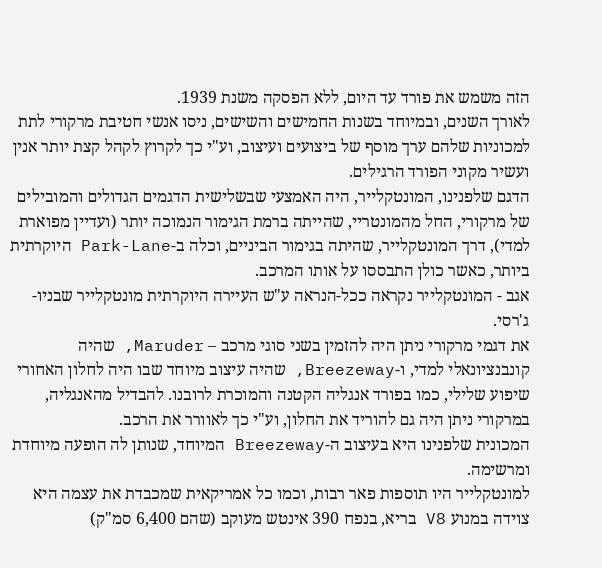הזה משמש את פורד עד היום, ללא הפסקה משנת 1939.
לאורך השנים, ובמיוחד בשנות החמישים והשישים, ניסו אנשי חטיבת מרקורי לתת למכוניות שלהם ערך מוסף של ביצועים ועיצוב, וע"י כך לקרוץ לקהל קצת יותר אנין ועשיר מקוני הפורד הרגילים.
הדגם שלפנינו, המונטקלייר, היה האמצעי שבשלישית הדגמים הגדולים והמובילים של מרקורי, החל מהמונטריי, שהייתה ברמת הגימור הנמוכה יותר (ועדיין מפוארת למדי), דרך המונטקלייר, שהיתה בגימור הביניים, וכלה ב-Park-Lane היוקרתית ביותר, כאשר כולן התבססו על אותו המרכב.
אגב - המונטקלייר נקראה ככל-הנראה ע"ש העיירה היוקרתית מונטקלייר שבניו-ג'רסי.
את דגמי מרקורי ניתן היה להזמין בשני סוגי מרכב – Maruder, שהיה קונבנציונאלי למדי, ו-Breezeway, שהיה עיצוב מיוחד שבו היה לחלון האחורי שיפוע שלילי, כמו בפורד אנגליה הקטנה והמוכרת לרובנו. להבדיל מהאנגליה, במרקורי ניתן היה גם להוריד את החלון, וע"י כך לאוורר את הרכב.
המכונית שלפנינו היא בעיצוב ה-Breezeway המיוחד, שנותן לה הופעה מיוחדת ומרשימה.
למונטקלייר היו תוספות פאר רבות, וכמו כל אמריקאית שמכבדת את עצמה היא צוידה במנוע V8 בריא, בנפח 390 אינטש מעוקב (שהם 6,400 סמ"ק)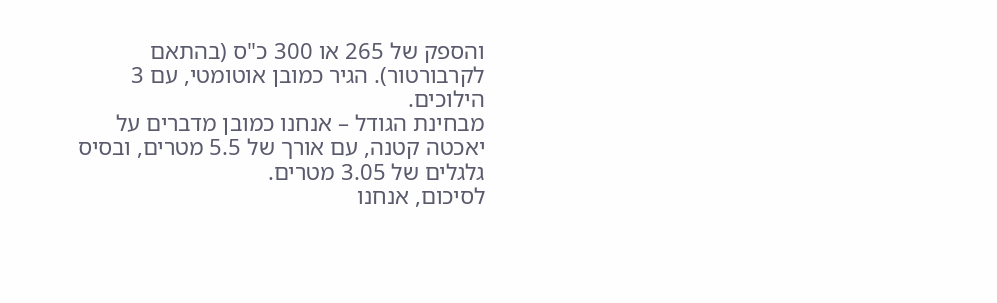והספק של 265 או 300 כ"ס (בהתאם לקרבורטור). הגיר כמובן אוטומטי, עם 3 הילוכים.
מבחינת הגודל – אנחנו כמובן מדברים על יאכטה קטנה, עם אורך של 5.5 מטרים, ובסיס גלגלים של 3.05 מטרים.
לסיכום, אנחנו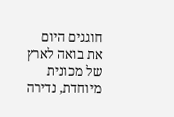חוגגים היום את בואה לארץ של מכונית מיוחדת, נדירה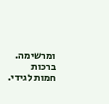ומרשימה.
ברכות חמות לגידי.